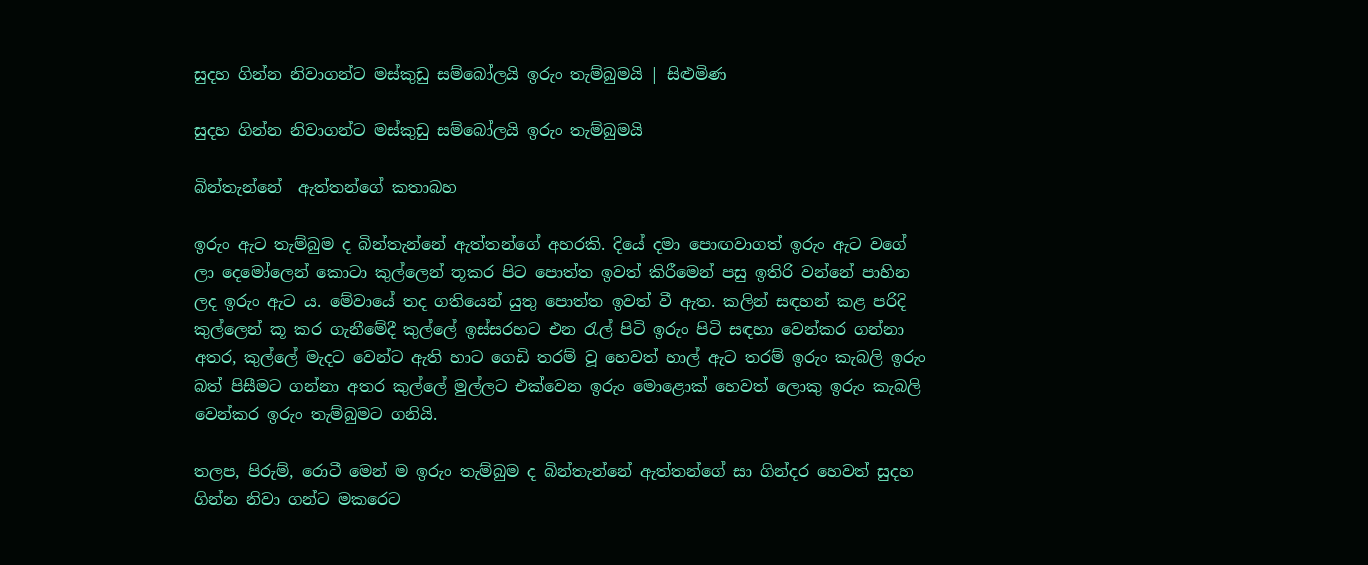සුදහ ගින්න නිවාගන්ට මස්කුඩු සම්බෝලයි ඉරුං තැම්බුමයි | සිළුමිණ

සුදහ ගින්න නිවාගන්ට මස්කුඩු සම්බෝලයි ඉරුං තැම්බුමයි

බින්තැන්නේ  ඇත්තන්ගේ කතාබහ

ඉරුං ඇට තැම්බුම ද බින්තැන්නේ ඇත්තන්ගේ අහරකි. දියේ දමා පොඟවාගත් ඉරුං ඇට වගේ ලා දෙමෝලෙන් කොටා කුල්ලෙන් තූකර පිට පොත්ත ඉවත් කිරීමෙන් පසු ඉතිරි වන්නේ පාහින ලද ඉරුං ඇට ය. මේවායේ තද ගතියෙන් යුතු පොත්ත ඉවත් වී ඇත. කලින් සඳහන් කළ පරිදි කුල්ලෙන් කූ කර ගැනීමේදී කුල්ලේ ඉස්සරහට එන රැල් පිටි ඉරුං පිටි සඳහා වෙන්කර ගන්නා අතර, කුල්ලේ මැදට වෙන්ට ඇති හාට ගෙඩි තරම් වූ හෙවත් හාල් ඇට තරම් ඉරුං කැබලි ඉරුං බත් පිසීමට ගන්නා අතර කුල්ලේ මුල්ලට එක්වෙන ඉරුං මොළොක් හෙවත් ලොකු ඉරුං කැබලි වෙන්කර ඉරුං තැම්බුමට ගනියි.

තලප, පිරුම්, රොටී මෙන් ම ඉරුං තැම්බුම ද බින්තැන්නේ ඇත්තන්ගේ සා ගින්දර හෙවත් සුදහ ගින්න නිවා ගන්ට මකරෙට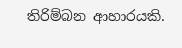තිරිම්බන ආහාරයකි.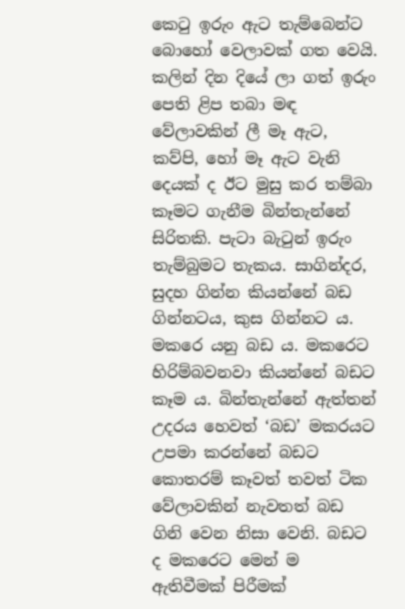කෙටු ඉරුං ඇට තැම්බෙන්ට බොහෝ වෙලාවක් ගත වෙයි. කලින් දින දියේ ලා ගත් ඉරුං පෙති ළිප තබා මඳ වේලාවකින් ලී මෑ ඇට, කව්පි, හෝ මෑ ඇට වැනි දෙයක් ද ඊට මුසු කර තම්බා කෑමට ගැනීම බින්තැන්නේ සිරිතකි. පැටා බැටුන් ඉරුං තැම්බුමට තැකය. සාගින්දර, සුදහ ගින්න කියන්නේ බඩ ගින්නටය, කුස ගින්නට ය. මකරෙ යනු බඩ ය. මකරෙට හිරිම්බවනවා කියන්නේ බඩට කෑම ය. බින්තැන්නේ ඇත්තන් උදරය හෙවත් ‘බඩ’ මකරයට උපමා කරන්නේ බඩට කොතරම් කෑවත් තවත් ටික වේලාවකින් නැවතත් බඩ ගිනි වෙන නිසා වෙනි. බඩට ද මකරෙට මෙන් ම ඇතිවීමක් පිරීමක්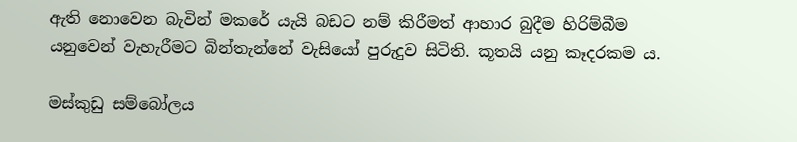ඇති නොවෙන බැවින් මකරේ යැයි බඩට නම් කිරීමත් ආහාර බුදීම හිරිම්බීම යනුවෙන් වැහැරීමට බින්තැන්නේ වැසියෝ පුරුදුව සිටිති. කූතයි යනු කෑදරකම ය.

මස්කුඩු සම්බෝලය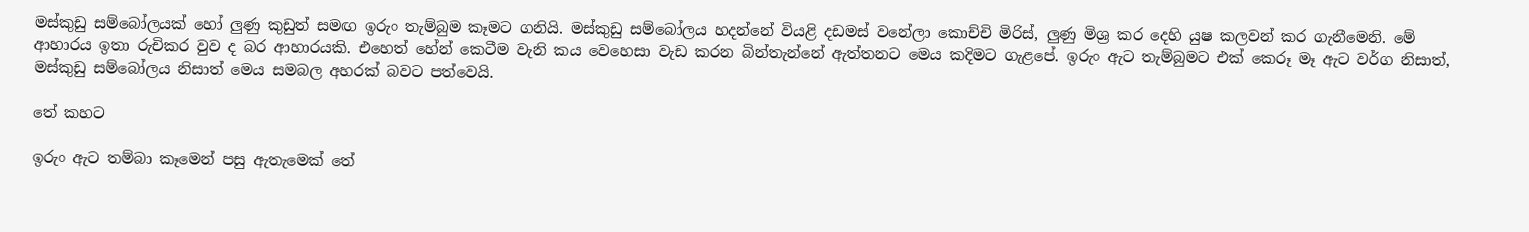මස්කුඩු සම්බෝලයක් හෝ ලුණු කුඩුත් සමඟ ඉරුං තැම්බුම කෑමට ගනියි‍. මස්කුඩු සම්බෝලය හදන්නේ වියළි දඩමස් වනේලා කොච්චි මිරිස්, ලුණු මිශ්‍ර කර දෙහි යුෂ කලවන් කර ගැනීමෙනි. මේ ආහාරය ඉතා රුචිකර වුව ද බර ආහාරයකි. එහෙත් හේන් කෙටීම වැනි කය වෙහෙසා වැඩ කරන බින්තැන්නේ ඇත්තනට මෙය කදිමට ගැළපේ. ඉරුං ඇට තැම්බුමට එක් කෙරූ මෑ ඇට වර්ග නිසාත්, මස්කුඩු සම්බෝලය නිසාත් මෙය සමබල අහරක් බවට පත්වෙයි.

තේ කහට

ඉරුං ඇට තම්බා කෑමෙන් පසු ඇතැමෙක් තේ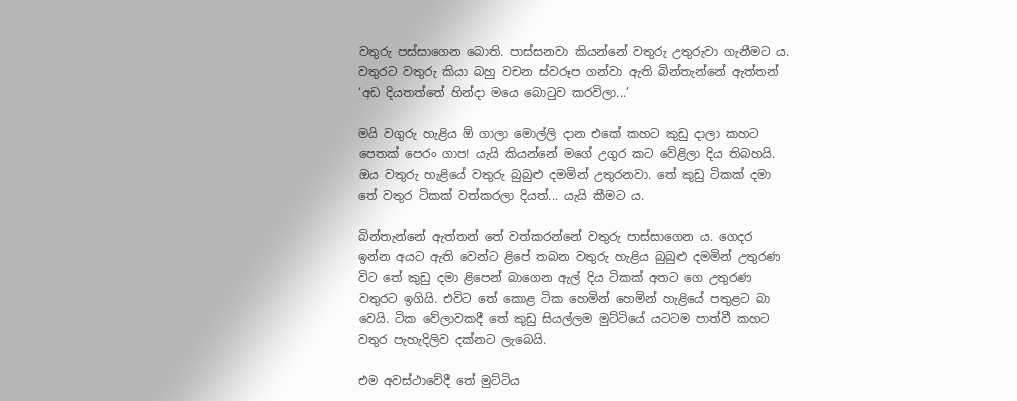වතුරු පස්සාගෙන බොති. පාස්සනවා කියන්නේ වතුරු උතුරුවා ගැනීමට ය. වතුරට වතුරු කියා බහු වචන ස්වරූප ගන්වා ඇති බින්තැන්නේ ඇත්තන් ‘අඩ දියතත්තේ හින්දා මයෙ බොටුව කරවිලා...’

මයි වගුරු හැළිය ඕ ගාලා මොල්ලි දාන එකේ කහට කුඩු දාලා කහට පෙතක් පෙරං ගාප! යැයි කියන්නේ මගේ උගුර කට වේළිලා දිය තිබහයි. ඔය වතුරු හැළියේ වතුරු බුබුළු දමමින් උතුරනවා. තේ කුඩු ටිකක් දමා තේ වතුර ටිකක් වත්කරලා දියත්... යැයි කීමට ය.

බින්තැන්නේ ඇත්තන් තේ වත්කරන්නේ වතුරු පාස්සාගෙන ය. ගෙදර ඉන්න අයට ඇති වෙන්ට ළිපේ තබන වතුරු හැළිය බුබුළු දමමින් උතුරණ විට තේ කුඩු දමා ළිපෙන් බාගෙන ඇල් දිය ටිකක් අතට ගෙ උතුරණ වතුරට ඉගියි. එවිට තේ කොළ ටික හෙමින් හෙමින් හැළියේ පතුළට බා වෙයි. ටික වේලාවකදී තේ කුඩු සියල්ලම මුට්ටියේ යටටම පාත්වී කහට වතුර පැහැදිලිව දක්නට ලැබෙයි.

එම අවස්ථාවේදී තේ මුට්ටිය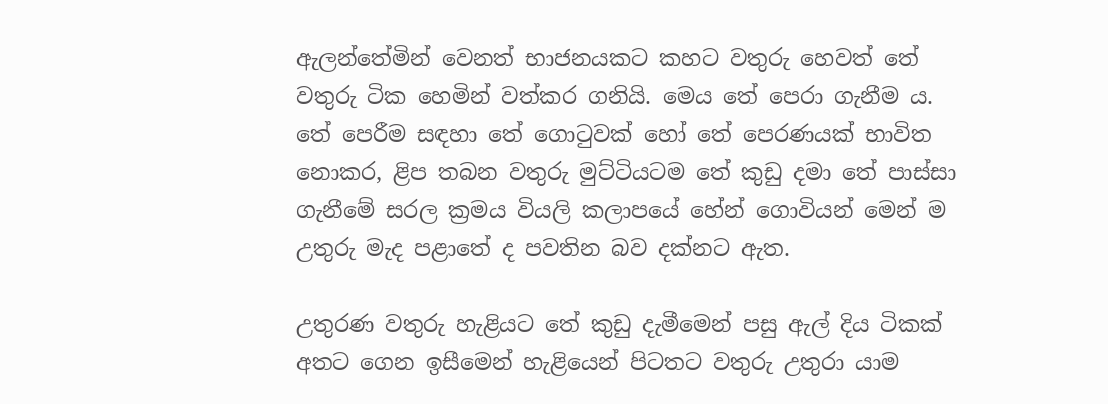ඇලන්තේමින් වෙනත් භාජනයකට කහට වතුරු හෙවත් තේ වතුරු ටික හෙමින් වත්කර ගනියි. මෙය තේ පෙරා ගැනීම ය‍. තේ පෙරීම සඳහා තේ ගොටුවක් හෝ තේ පෙරණයක් භාවිත නොකර, ළිප තබන වතුරු මුට්ටියටම තේ කුඩු දමා තේ පාස්සා ගැනීමේ සරල ක්‍රමය වියලි කලාපයේ හේන් ගොවියන් මෙන් ම උතුරු මැද පළාතේ ද පවතින බව දක්නට ඇත.

උතුරණ වතුරු හැළියට තේ කුඩු දැමීමෙන් පසු ඇල් දිය ටිකක් අතට ගෙන ඉසීමෙන් හැළියෙන් පිටතට වතුරු උතුරා යාම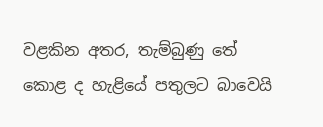වළකින අතර, තැම්බුණු තේ කොළ ද හැළියේ පතුලට බාවෙයි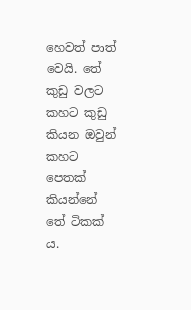හෙවත් පාත් වෙයි. තේ කුඩු වලට කහට කුඩු කියන ඔවුන් කහට පෙතක් කියන්නේ තේ ටිකක් ය.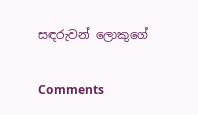සඳරුවන් ලොකුගේ

Comments